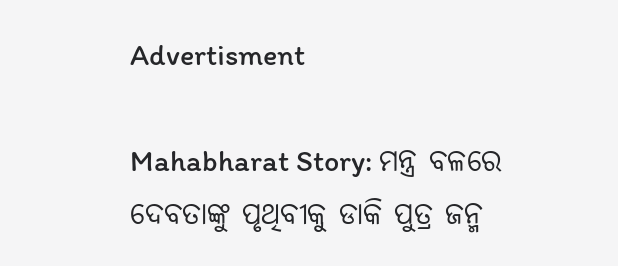Advertisment

Mahabharat Story: ମନ୍ତ୍ର ବଳରେ ଦେବତାଙ୍କୁ ପୃଥିବୀକୁ ଡାକି ପୁତ୍ର ଜନ୍ମ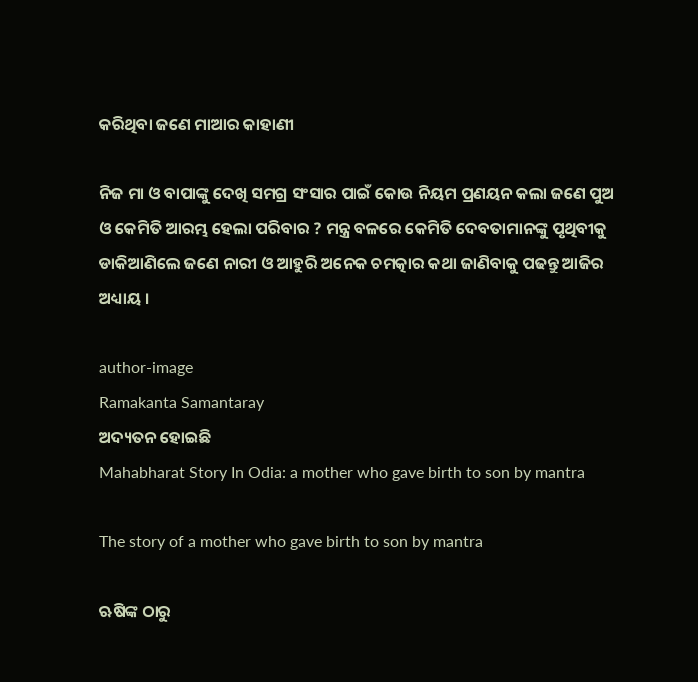କରିଥିବା ଜଣେ ମାଆର କାହାଣୀ

ନିଜ ମା ଓ ବାପାଙ୍କୁ ଦେଖି ସମଗ୍ର ସଂସାର ପାଇଁ କୋଉ ନିୟମ ପ୍ରଣୟନ କଲା ଜଣେ ପୁଅ ଓ କେମିତି ଆରମ୍ଭ ହେଲା ପରିବାର ? ମନ୍ତ୍ର ବଳରେ କେମିତି ଦେବତାମାନଙ୍କୁ ପୃଥିବୀକୁ ଡାକିଆଣିଲେ ଜଣେ ନାରୀ ଓ ଆହୁରି ଅନେକ ଚମତ୍କାର କଥା ଜାଣିବାକୁ ପଢନ୍ତୁ ଆଜିର ଅଧ୍ୟାୟ ।

author-image
Ramakanta Samantaray
ଅଦ୍ୟତନ ହୋଇଛି
Mahabharat Story In Odia: a mother who gave birth to son by mantra

The story of a mother who gave birth to son by mantra

ଋଷିଙ୍କ ଠାରୁ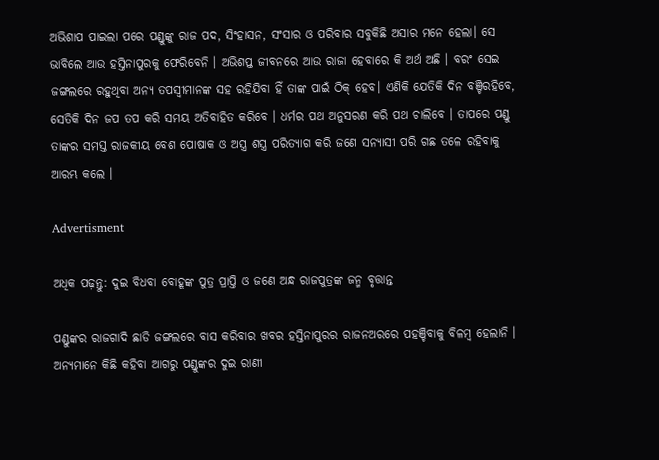ଅଭିଶାପ ପାଇଲା ପରେ ପଣ୍ଡୁଙ୍କୁ ରାଜ ପଦ, ସିଂହାସନ, ସଂସାର ଓ ପରିବାର ସବୁକିଛି ଅସାର ମନେ ହେଲା। ସେ ଭାବିଲେ ଆଉ ହସ୍ତିନାପୁରକୁ ଫେରିବେନି । ଅଭିଶପ୍ତ ଜୀବନରେ ଆଉ ରାଜା ହେବାରେ କି ଅର୍ଥ ଅଛି । ବରଂ ସେଇ ଜଙ୍ଗଲରେ ରହୁଥିବା ଅନ୍ୟ ତପସ୍ୱୀମାନଙ୍କ ସହ ରହିଯିବା ହିଁ ତାଙ୍କ ପାଇଁ ଠିକ୍ ହେବ। ଏଣିକି ଯେତିକି ଦିନ ବଞ୍ଚିରହିବେ, ସେତିକି ଦିନ ଜପ ତପ କରି ସମୟ ଅତିବାହିତ କରିବେ । ଧର୍ମର ପଥ ଅନୁସରଣ କରି ପଥ ଚାଲିବେ । ତାପରେ ପଣ୍ଡୁ ତାଙ୍କର ସମସ୍ତ ରାଜକୀୟ ବେଶ ପୋଷାକ ଓ ଅସ୍ତ୍ର ଶସ୍ତ୍ର ପରିତ୍ୟାଗ କରି ଜଣେ ସନ୍ୟାସୀ ପରି ଗଛ ତଳେ ରହିବାକୁ ଆରମ୍ଭ କଲେ ।

Advertisment

ଅଧିକ ପଢ଼ନ୍ତୁ: ଦୁଇ ବିଧବା ବୋହୂଙ୍କ ପୁତ୍ର ପ୍ରାପ୍ତି ଓ ଜଣେ ଅନ୍ଧ ରାଜପୁତ୍ରଙ୍କ ଜନ୍ମ ବୃତ୍ତାନ୍ତ

ପଣ୍ଡୁଙ୍କର ରାଜଗାଦି ଛାଡି ଜଙ୍ଗଲରେ ବାସ କରିବାର ଖବର ହସ୍ତିନାପୁରର ରାଜନଅରରେ ପହଞ୍ଚିବାକୁ ବିଳମ୍ବ ହେଲାନି । ଅନ୍ୟମାନେ କିଛି କହିବା ଆଗରୁ ପଣ୍ଡୁଙ୍କର ଦୁଇ ରାଣୀ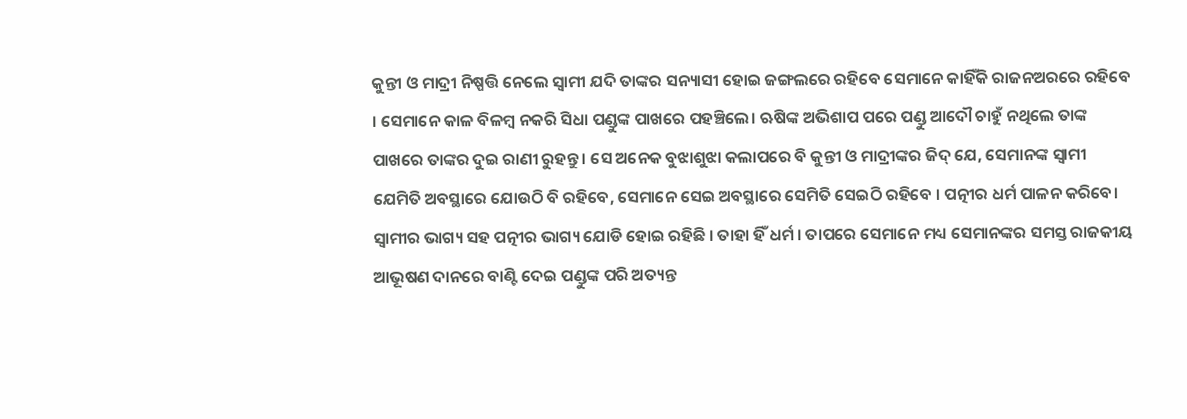କୁନ୍ତୀ ଓ ମାଦ୍ରୀ ନିଷ୍ପତ୍ତି ନେଲେ ସ୍ୱାମୀ ଯଦି ତାଙ୍କର ସନ୍ୟାସୀ ହୋଇ ଜଙ୍ଗଲରେ ରହିବେ ସେମାନେ କାହିଁକି ରାଜନଅରରେ ରହିବେ । ସେମାନେ କାଳ ବିଳମ୍ବ ନକରି ସିଧା ପଣ୍ଡୁଙ୍କ ପାଖରେ ପହଞ୍ଚିଲେ। ଋଷିଙ୍କ ଅଭିଶାପ ପରେ ପଣ୍ଡୁ ଆଦୌ ଚାହୁଁ ନଥିଲେ ତାଙ୍କ ପାଖରେ ତାଙ୍କର ଦୁଇ ରାଣୀ ରୁହନ୍ତୁ । ସେ ଅନେକ ବୁଝାଶୁଝା କଲାପରେ ବି କୁନ୍ତୀ ଓ ମାଦ୍ରୀଙ୍କର ଜିଦ୍ ଯେ, ସେମାନଙ୍କ ସ୍ୱାମୀ ଯେମିତି ଅବସ୍ଥାରେ ଯୋଉଠି ବି ରହିବେ, ସେମାନେ ସେଇ ଅବସ୍ଥାରେ ସେମିତି ସେଇଠି ରହିବେ । ପତ୍ନୀର ଧର୍ମ ପାଳନ କରିବେ। ସ୍ୱାମୀର ଭାଗ୍ୟ ସହ ପତ୍ନୀର ଭାଗ୍ୟ ଯୋଡି ହୋଇ ରହିଛି । ତାହା ହିଁ ଧର୍ମ । ତାପରେ ସେମାନେ ମଧ୍ୟ ସେମାନଙ୍କର ସମସ୍ତ ରାଜକୀୟ ଆଭୂଷଣ ଦାନରେ ବାଣ୍ଟି ଦେଇ ପଣ୍ଡୁଙ୍କ ପରି ଅତ୍ୟନ୍ତ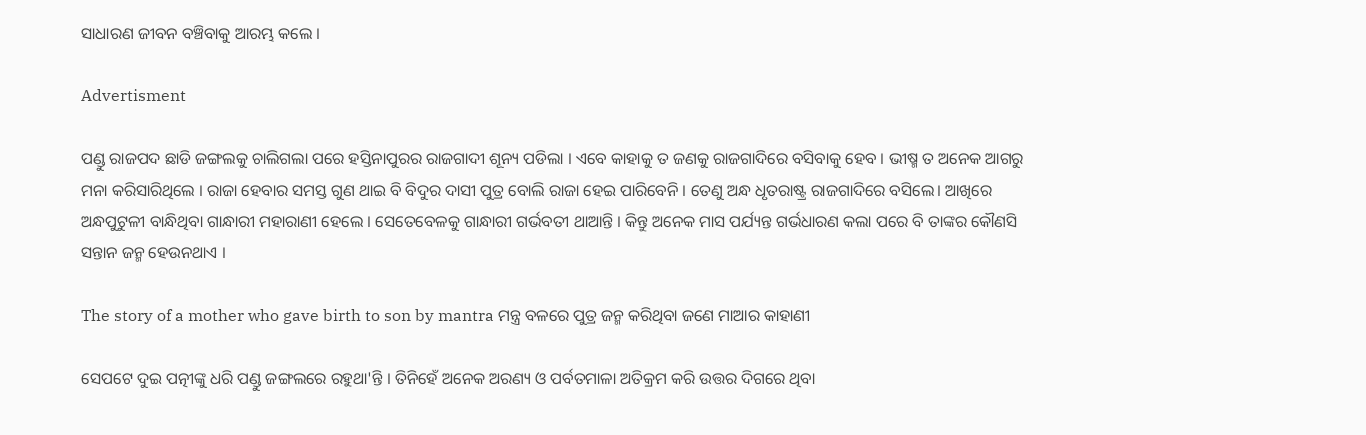ସାଧାରଣ ଜୀବନ ବଞ୍ଚିବାକୁ ଆରମ୍ଭ କଲେ ।

Advertisment

ପଣ୍ଡୁ ରାଜପଦ ଛାଡି ଜଙ୍ଗଲକୁ ଚାଲିଗଲା ପରେ ହସ୍ତିନାପୁରର ରାଜଗାଦୀ ଶୂନ୍ୟ ପଡିଲା । ଏବେ କାହାକୁ ତ ଜଣକୁ ରାଜଗାଦିରେ ବସିବାକୁ ହେବ । ଭୀଷ୍ମ ତ ଅନେକ ଆଗରୁ ମନା କରିସାରିଥିଲେ । ରାଜା ହେବାର ସମସ୍ତ ଗୁଣ ଥାଇ ବି ବିଦୁର ଦାସୀ ପୁତ୍ର ବୋଲି ରାଜା ହେଇ ପାରିବେନି । ତେଣୁ ଅନ୍ଧ ଧୃତରାଷ୍ଟ୍ର ରାଜଗାଦିରେ ବସିଲେ। ଆଖିରେ ଅନ୍ଧପୁଟୁଳୀ ବାନ୍ଧିଥିବା ଗାନ୍ଧାରୀ ମହାରାଣୀ ହେଲେ । ସେତେବେଳକୁ ଗାନ୍ଧାରୀ ଗର୍ଭବତୀ ଥାଆନ୍ତି । କିନ୍ତୁ ଅନେକ ମାସ ପର୍ଯ୍ୟନ୍ତ ଗର୍ଭଧାରଣ କଲା ପରେ ବି ତାଙ୍କର କୌଣସି ସନ୍ତାନ ଜନ୍ମ ହେଉନଥାଏ ।

The story of a mother who gave birth to son by mantra ମନ୍ତ୍ର ବଳରେ ପୁତ୍ର ଜନ୍ମ କରିଥିବା ଜଣେ ମାଆର କାହାଣୀ

ସେପଟେ ଦୁଇ ପତ୍ନୀଙ୍କୁ ଧରି ପଣ୍ଡୁ ଜଙ୍ଗଲରେ ରହୁଥା'ନ୍ତି । ତିନିହେଁ ଅନେକ ଅରଣ୍ୟ ଓ ପର୍ବତମାଳା ଅତିକ୍ରମ କରି ଉତ୍ତର ଦିଗରେ ଥିବା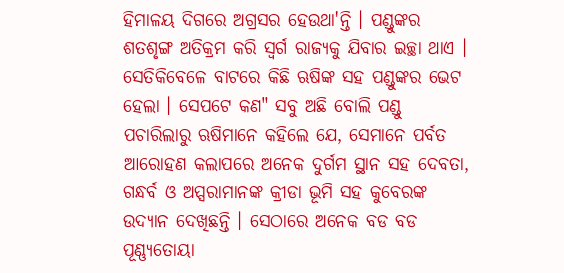ହିମାଳୟ ଦିଗରେ ଅଗ୍ରସର ହେଉଥା'ନ୍ତି । ପଣ୍ଡୁଙ୍କର ଶତଶୃଙ୍ଗ ଅତିକ୍ରମ କରି ସ୍ୱର୍ଗ ରାଜ୍ୟକୁ ଯିବାର ଇଚ୍ଛା ଥାଏ । ସେତିକିବେଳେ ବାଟରେ କିଛି ଋଷିଙ୍କ ସହ ପଣ୍ଡୁଙ୍କର ଭେଟ ହେଲା । ସେପଟେ କଣ" ସବୁ ଅଛି ବୋଲି ପଣ୍ଡୁ ପଚାରିଲାରୁ ଋଷିମାନେ କହିଲେ ଯେ, ସେମାନେ ପର୍ବତ ଆରୋହଣ କଲାପରେ ଅନେକ ଦୁର୍ଗମ ସ୍ଥାନ ସହ ଦେବତା, ଗନ୍ଧର୍ବ ଓ ଅପ୍ସରାମାନଙ୍କ କ୍ରୀଡା ଭୂମି ସହ କୁବେରଙ୍କ ଉଦ୍ୟାନ ଦେଖିଛନ୍ତି । ସେଠାରେ ଅନେକ ବଡ ବଡ ପୂଣ୍ଣ୍ୟତୋୟା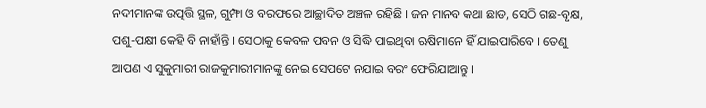ନଦୀମାନଙ୍କ ଉତ୍ପତ୍ତି ସ୍ଥଳ, ଗୁମ୍ଫା ଓ ବରଫରେ ଆଚ୍ଛାଦିତ ଅଞ୍ଚଳ ରହିଛି । ଜନ ମାନବ କଥା ଛାଡ, ସେଠି ଗଛ-ବୃକ୍ଷ, ପଶୁ-ପକ୍ଷୀ କେହି ବି ନାହାଁନ୍ତି । ସେଠାକୁ କେବଳ ପବନ ଓ ସିଦ୍ଧି ପାଇଥିବା ଋଷିମାନେ ହିଁ ଯାଇପାରିବେ । ତେଣୁ ଆପଣ ଏ ସୁକୁମାରୀ ରାଜକୁମାରୀମାନଙ୍କୁ ନେଇ ସେପଟେ ନଯାଇ ବରଂ ଫେରିଯାଆନ୍ତୁ ।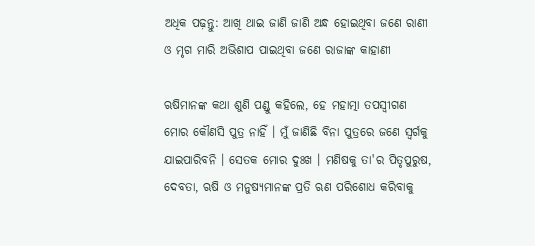ଅଧିକ ପଢ଼ନ୍ତୁ: ଆଖି ଥାଇ ଜାଣି ଜାଣି ଅନ୍ଧ ହୋଇଥିବା ଜଣେ ରାଣୀ ଓ ମୃଗ ମାରି ଅଭିଶାପ ପାଇଥିବା ଜଣେ ରାଜାଙ୍କ କାହାଣୀ

ଋଷିମାନଙ୍କ କଥା ଶୁଣି ପଣ୍ଡୁ କହିଲେ, ହେ ମହାତ୍ମା ତପସ୍ୱୀଗଣ ମୋର କୌଣସି ପୁତ୍ର ନାହିଁ । ମୁଁ ଜାଣିଛି ବିନା ପୁତ୍ରରେ ଜଣେ ସ୍ୱର୍ଗକୁ ଯାଇପାରିବନି । ସେତକ ମୋର ଦୁଃଖ । ମଣିଷକୁ ତା'ର ପିତୃପୁରୁଷ, ଦେବତା, ଋଷି ଓ ମନୁଷ୍ୟମାନଙ୍କ ପ୍ରତି ଋଣ ପରିଶୋଧ କରିବାକୁ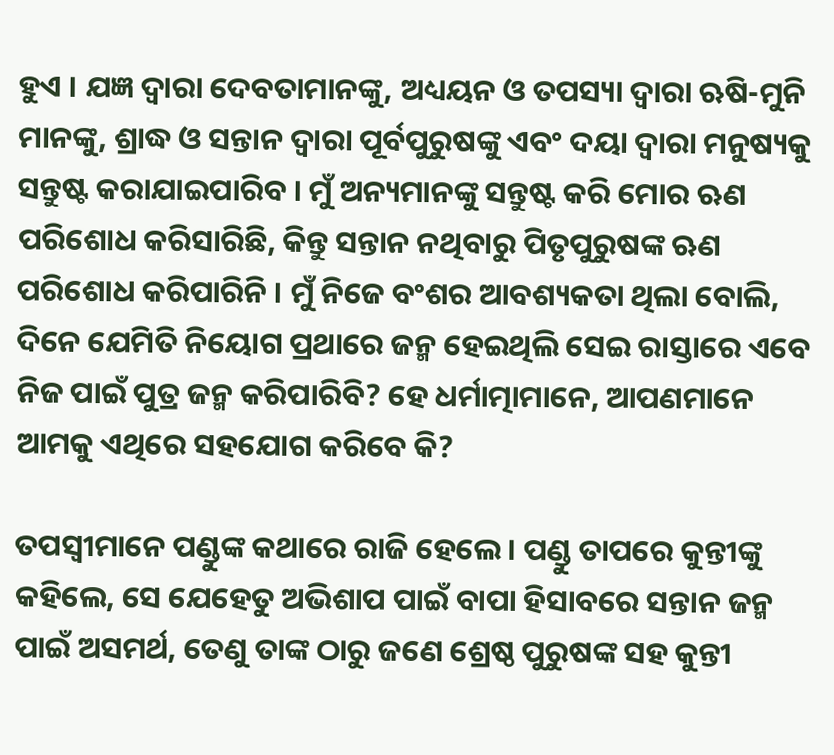ହୁଏ । ଯଜ୍ଞ ଦ୍ୱାରା ଦେବତାମାନଙ୍କୁ, ଅଧ୍ୟୟନ ଓ ତପସ୍ୟା ଦ୍ୱାରା ଋଷି-ମୁନି ମାନଙ୍କୁ, ଶ୍ରାଦ୍ଧ ଓ ସନ୍ତାନ ଦ୍ୱାରା ପୂର୍ବପୁରୁଷଙ୍କୁ ଏବଂ ଦୟା ଦ୍ୱାରା ମନୁଷ୍ୟକୁ ସନ୍ତୁଷ୍ଟ କରାଯାଇପାରିବ । ମୁଁ ଅନ୍ୟମାନଙ୍କୁ ସନ୍ତୁଷ୍ଟ କରି ମୋର ଋଣ ପରିଶୋଧ କରିସାରିଛି, କିନ୍ତୁ ସନ୍ତାନ ନଥିବାରୁ ପିତୃପୁରୁଷଙ୍କ ଋଣ ପରିଶୋଧ କରିପାରିନି । ମୁଁ ନିଜେ ବଂଶର ଆବଶ୍ୟକତା ଥିଲା ବୋଲି, ଦିନେ ଯେମିତି ନିୟୋଗ ପ୍ରଥାରେ ଜନ୍ମ ହେଇଥିଲି ସେଇ ରାସ୍ତାରେ ଏବେ ନିଜ ପାଇଁ ପୁତ୍ର ଜନ୍ମ କରିପାରିବି? ହେ ଧର୍ମାତ୍ମାମାନେ, ଆପଣମାନେ ଆମକୁ ଏଥିରେ ସହଯୋଗ କରିବେ କି?

ତପସ୍ୱୀମାନେ ପଣ୍ଡୁଙ୍କ କଥାରେ ରାଜି ହେଲେ । ପଣ୍ଡୁ ତାପରେ କୁନ୍ତୀଙ୍କୁ କହିଲେ, ସେ ଯେହେତୁ ଅଭିଶାପ ପାଇଁ ବାପା ହିସାବରେ ସନ୍ତାନ ଜନ୍ମ ପାଇଁ ଅସମର୍ଥ, ତେଣୁ ତାଙ୍କ ଠାରୁ ଜଣେ ଶ୍ରେଷ୍ଠ ପୁରୁଷଙ୍କ ସହ କୁନ୍ତୀ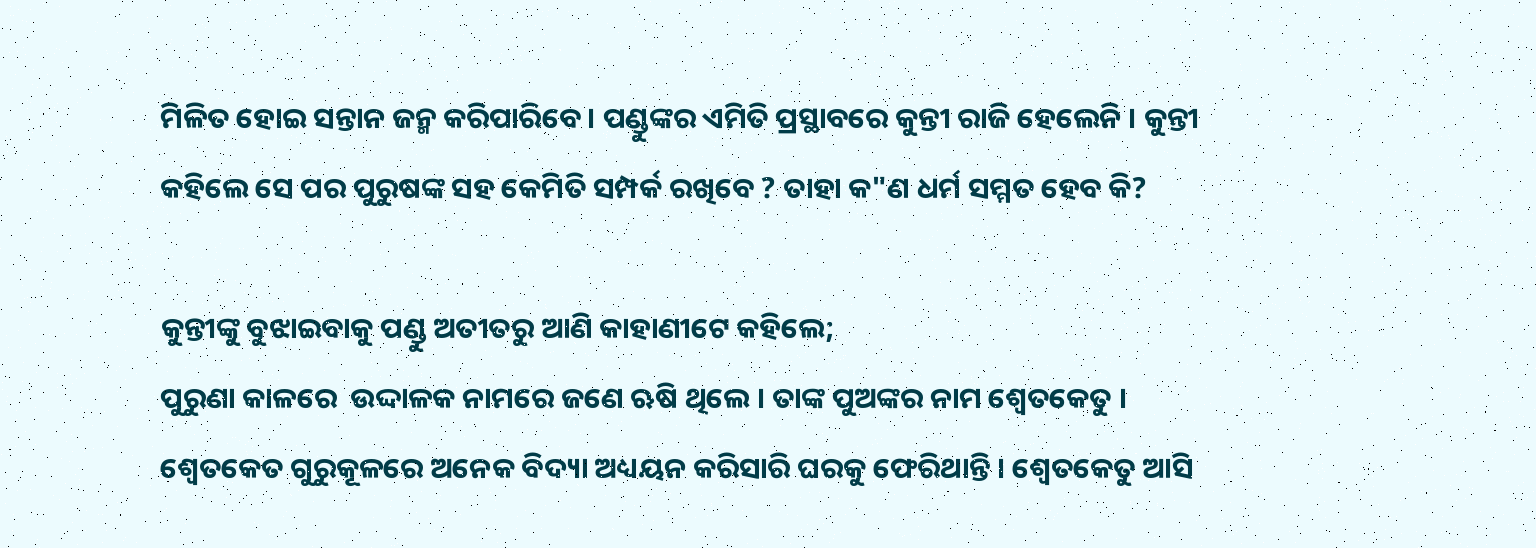ମିଳିତ ହୋଇ ସନ୍ତାନ ଜନ୍ମ କରିପାରିବେ । ପଣ୍ଡୁଙ୍କର ଏମିତି ପ୍ରସ୍ଥାବରେ କୁନ୍ତୀ ରାଜି ହେଲେନି । କୁନ୍ତୀ କହିଲେ ସେ ପର ପୁରୁଷଙ୍କ ସହ କେମିତି ସମ୍ପର୍କ ରଖିବେ ? ତାହା କ"ଣ ଧର୍ମ ସମ୍ମତ ହେବ କି?

କୁନ୍ତୀଙ୍କୁ ବୁଝାଇବାକୁ ପଣ୍ଡୁ ଅତୀତରୁ ଆଣି କାହାଣୀଟେ କହିଲେ;
ପୁରୁଣା କାଳରେ  ଉଦ୍ଦାଳକ ନାମରେ ଜଣେ ଋଷି ଥିଲେ । ତାଙ୍କ ପୁଅଙ୍କର ନାମ ଶ୍ୱେତକେତୁ । ଶ୍ୱେତକେତ ଗୁରୁକୂଳରେ ଅନେକ ବିଦ୍ୟା ଅଧ୍ୟୟନ କରିସାରି ଘରକୁ ଫେରିଥାନ୍ତି । ଶ୍ୱେତକେତୁ ଆସି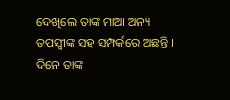ଦେଖିଲେ ତାଙ୍କ ମାଆ ଅନ୍ୟ ତପସ୍ୱୀଙ୍କ ସହ ସମ୍ପର୍କରେ ଅଛନ୍ତି । ଦିନେ ତାଙ୍କ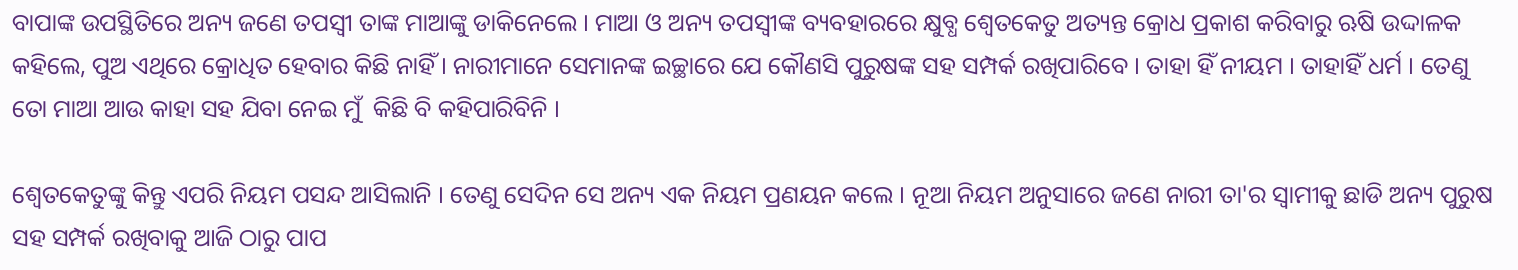ବାପାଙ୍କ ଉପସ୍ଥିତିରେ ଅନ୍ୟ ଜଣେ ତପସ୍ୱୀ ତାଙ୍କ ମାଆଙ୍କୁ ଡାକିନେଲେ । ମାଆ ଓ ଅନ୍ୟ ତପସ୍ୱୀଙ୍କ ବ୍ୟବହାରରେ କ୍ଷୁବ୍ଧ ଶ୍ୱେତକେତୁ ଅତ୍ୟନ୍ତ କ୍ରୋଧ ପ୍ରକାଶ କରିବାରୁ ଋଷି ଉଦ୍ଦାଳକ କହିଲେ, ପୁଅ ଏଥିରେ କ୍ରୋଧିତ ହେବାର କିଛି ନାହିଁ । ନାରୀମାନେ ସେମାନଙ୍କ ଇଚ୍ଛାରେ ଯେ କୌଣସି ପୁରୁଷଙ୍କ ସହ ସମ୍ପର୍କ ରଖିପାରିବେ । ତାହା ହିଁ ନୀୟମ । ତାହାହିଁ ଧର୍ମ । ତେଣୁ ତୋ ମାଆ ଆଉ କାହା ସହ ଯିବା ନେଇ ମୁଁ  କିଛି ବି କହିପାରିବିନି ।

ଶ୍ୱେତକେତୁଙ୍କୁ କିନ୍ତୁ ଏପରି ନିୟମ ପସନ୍ଦ ଆସିଲାନି । ତେଣୁ ସେଦିନ ସେ ଅନ୍ୟ ଏକ ନିୟମ ପ୍ରଣୟନ କଲେ । ନୂଆ ନିୟମ ଅନୁସାରେ ଜଣେ ନାରୀ ତା'ର ସ୍ୱାମୀକୁ ଛାଡି ଅନ୍ୟ ପୁରୁଷ ସହ ସମ୍ପର୍କ ରଖିବାକୁ ଆଜି ଠାରୁ ପାପ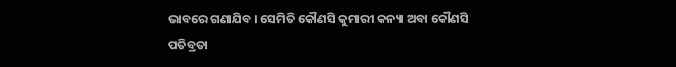ଭାବରେ ଗଣାଯିବ । ସେମିତି କୌଣସି କୁମାରୀ କନ୍ୟା ଅବା କୌଣସି ପତିବ୍ରତା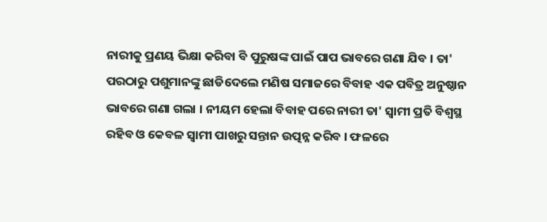ନାରୀକୁ ପ୍ରଣୟ ଭିକ୍ଷା କରିବା ବି ପୁରୁଷଙ୍କ ପାଇଁ ପାପ ଭାବରେ ଗଣା ଯିବ । ତା' ପରଠାରୁ ପଶୁମାନଙ୍କୁ ଛାଡିଦେଲେ ମଣିଷ ସମାଜରେ ବିବାହ ଏକ ପବିତ୍ର ଅନୁଷ୍ଠାନ ଭାବରେ ଗଣା ଗଲା । ନୀୟମ ହେଲା ବିବାହ ପରେ ନାରୀ ତା' ସ୍ୱାମୀ ପ୍ରତି ବିଶ୍ୱସ୍ଥ ରହିବ ଓ କେବଳ ସ୍ୱାମୀ ପାଖରୁ ସନ୍ତାନ ଉତ୍ପନ୍ନ କରିବ । ଫଳରେ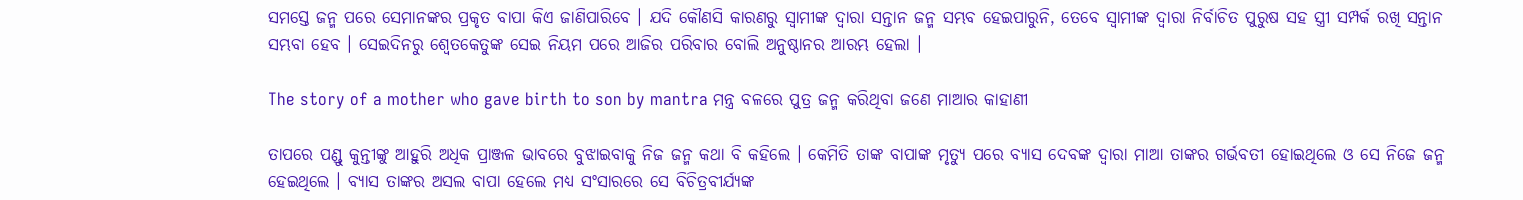ସମସ୍ତେ ଜନ୍ମ ପରେ ସେମାନଙ୍କର ପ୍ରକୃତ ବାପା କିଏ ଜାଣିପାରିବେ । ଯଦି କୌଣସି କାରଣରୁ ସ୍ୱାମୀଙ୍କ ଦ୍ୱାରା ସନ୍ତାନ ଜନ୍ମ ସମ୍ଭବ ହେଇପାରୁନି, ତେବେ ସ୍ୱାମୀଙ୍କ ଦ୍ୱାରା ନିର୍ବାଚିତ ପୁରୁଷ ସହ ସ୍ତ୍ରୀ ସମ୍ପର୍କ ରଖି ସନ୍ତାନ ସମ୍ଭବା ହେବ । ସେଇଦିନରୁ ଶ୍ୱେତକେତୁଙ୍କ ସେଇ ନିୟମ ପରେ ଆଜିର ପରିବାର ବୋଲି ଅନୁଷ୍ଠାନର ଆରମ୍ଭ ହେଲା ।

The story of a mother who gave birth to son by mantra ମନ୍ତ୍ର ବଳରେ ପୁତ୍ର ଜନ୍ମ କରିଥିବା ଜଣେ ମାଆର କାହାଣୀ

ତାପରେ ପଣ୍ଡୁ କୁନ୍ତୀଙ୍କୁ ଆହୁରି ଅଧିକ ପ୍ରାଞ୍ଜଳ ଭାବରେ ବୁଝାଇବାକୁ ନିଜ ଜନ୍ମ କଥା ବି କହିଲେ । କେମିତି ତାଙ୍କ ବାପାଙ୍କ ମୃତ୍ୟୁ ପରେ ବ୍ୟାସ ଦେବଙ୍କ ଦ୍ୱାରା ମାଆ ତାଙ୍କର ଗର୍ଭବତୀ ହୋଇଥିଲେ ଓ ସେ ନିଜେ ଜନ୍ମ ହେଇଥିଲେ । ବ୍ୟାସ ତାଙ୍କର ଅସଲ ବାପା ହେଲେ ମଧ୍ୟ ସଂସାରରେ ସେ ବିଚିତ୍ରବୀର୍ଯ୍ୟଙ୍କ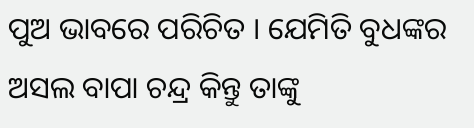ପୁଅ ଭାବରେ ପରିଚିତ । ଯେମିତି ବୁଧଙ୍କର ଅସଲ ବାପା ଚନ୍ଦ୍ର କିନ୍ତୁ ତାଙ୍କୁ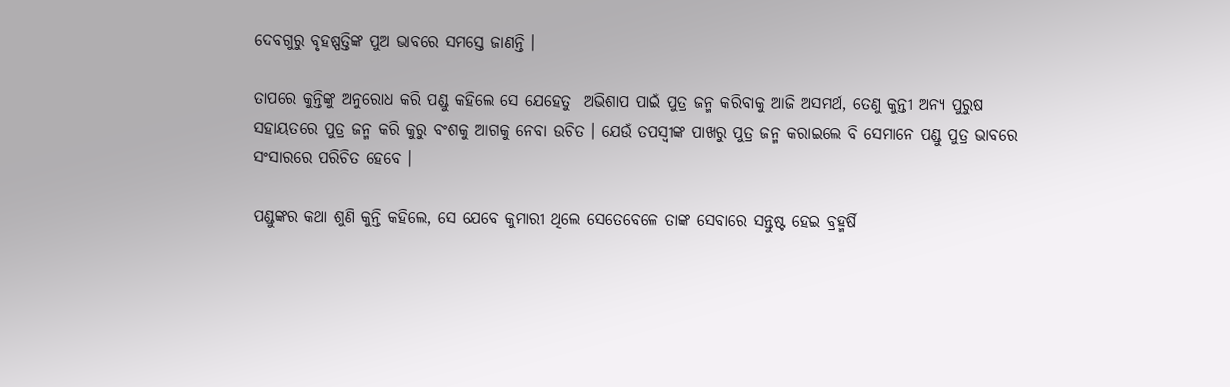ଦେବଗୁରୁ ବୃହଷ୍ପତ୍ତିଙ୍କ ପୁଅ ଭାବରେ ସମସ୍ତେ ଜାଣନ୍ତି ।

ତାପରେ କୁନ୍ତିଙ୍କୁ ଅନୁରୋଧ କରି ପଣ୍ଡୁ କହିଲେ ସେ ଯେହେତୁ  ଅଭିଶାପ ପାଇଁ ପୁତ୍ର ଜନ୍ମ କରିବାକୁ ଆଜି ଅସମର୍ଥ, ତେଣୁ କୁନ୍ତୀ ଅନ୍ୟ ପୁରୁଷ ସହାୟତରେ ପୁତ୍ର ଜନ୍ମ କରି କୁରୁ ବଂଶକୁ ଆଗକୁ ନେବା ଉଚିତ । ଯେଉଁ ତପସ୍ୱୀଙ୍କ ପାଖରୁ ପୁତ୍ର ଜନ୍ମ କରାଇଲେ ବି ସେମାନେ ପଣ୍ଡୁ ପୁତ୍ର ଭାବରେ ସଂସାରରେ ପରିଚିତ ହେବେ ।

ପଣ୍ଡୁଙ୍କର କଥା ଶୁଣି କୁନ୍ତି କହିଲେ, ସେ ଯେବେ କୁମାରୀ ଥିଲେ ସେତେବେଳେ ତାଙ୍କ ସେବାରେ ସନ୍ତୁଷ୍ଟ ହେଇ ବ୍ରହ୍ମର୍ଷି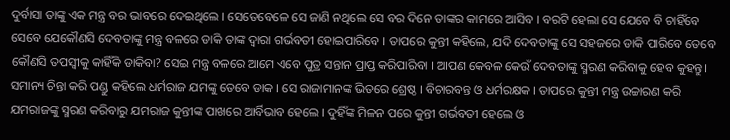ଦୁର୍ବାସା ତାଙ୍କୁ ଏକ ମନ୍ତ୍ର ବର ଭାବରେ ଦେଇଥିଲେ । ସେତେବେଳେ ସେ ଜାଣି ନଥିଲେ ସେ ବର ଦିନେ ତାଙ୍କର କାମରେ ଆସିବ । ବରଟି ହେଲା ସେ ଯେବେ ବି ଚାହିଁବେ ସେବେ ଯେକୌଣସି ଦେବତାଙ୍କୁ ମନ୍ତ୍ର ବଳରେ ଡାକି ତାଙ୍କ ଦ୍ୱାରା ଗର୍ଭବତୀ ହୋଇପାରିବେ । ତାପରେ କୁନ୍ତୀ କହିଲେ, ଯଦି ଦେବତାଙ୍କୁ ସେ ସହଜରେ ଡାକି ପାରିବେ ତେବେ କୌଣସି ତପସ୍ୱୀକୁ କାହିଁକି ଡାକିବା? ସେଇ ମନ୍ତ୍ର ବଳରେ ଆମେ ଏବେ ପୁତ୍ର ସନ୍ତାନ ପ୍ରାପ୍ତ କରିପାରିବା । ଆପଣ କେବଳ କେଉଁ ଦେବତାଙ୍କୁ ସ୍ମରଣ କରିବାକୁ ହେବ କୁହନ୍ତୁ। ସମାନ୍ୟ ଚିନ୍ତା କରି ପଣ୍ଡୁ କହିଲେ ଧର୍ମରାଜ ଯମଙ୍କୁ ତେବେ ଡାକ । ସେ ରାଜାମାନଙ୍କ ଭିତରେ ଶ୍ରେଷ୍ଠ । ବିଚାରବନ୍ତ ଓ ଧର୍ମରକ୍ଷକ । ତାପରେ କୁନ୍ତୀ ମନ୍ତ୍ର ଉଚ୍ଚାରଣ କରି ଯମରାଜଙ୍କୁ ସ୍ମରଣ କରିବାରୁ ଯମରାଜ କୁନ୍ତୀଙ୍କ ପାଖରେ ଆର୍ବିଭାବ ହେଲେ । ଦୁହିଁଙ୍କ ମିଳନ ପରେ କୁନ୍ତୀ ଗର୍ଭବତୀ ହେଲେ ଓ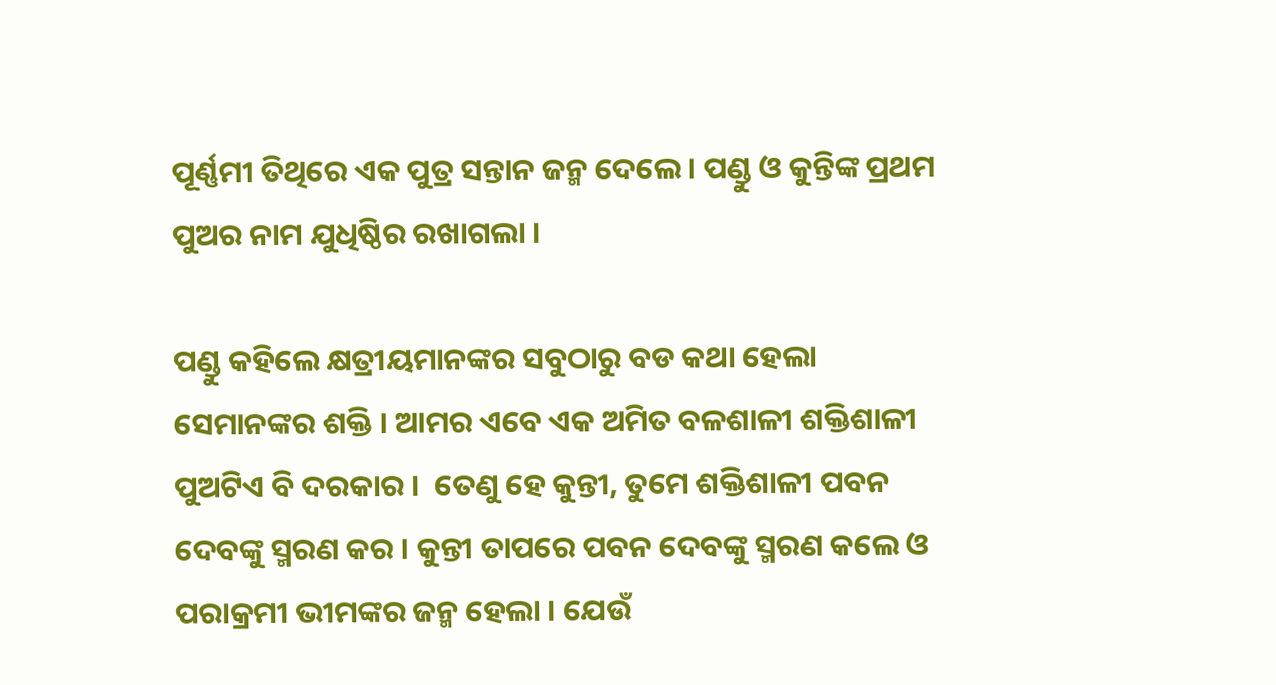ପୂର୍ଣ୍ଣମୀ ତିଥିରେ ଏକ ପୁତ୍ର ସନ୍ତାନ ଜନ୍ମ ଦେଲେ । ପଣ୍ଡୁ ଓ କୁନ୍ତିଙ୍କ ପ୍ରଥମ ପୁଅର ନାମ ଯୁଧିଷ୍ଠିର ରଖାଗଲା ।

ପଣ୍ଡୁ କହିଲେ କ୍ଷତ୍ରୀୟମାନଙ୍କର ସବୁଠାରୁ ବଡ କଥା ହେଲା ସେମାନଙ୍କର ଶକ୍ତି । ଆମର ଏବେ ଏକ ଅମିତ ବଳଶାଳୀ ଶକ୍ତିଶାଳୀ ପୁଅଟିଏ ବି ଦରକାର ।  ତେଣୁ ହେ କୁନ୍ତୀ, ତୁମେ ଶକ୍ତିଶାଳୀ ପବନ ଦେବଙ୍କୁ ସ୍ମରଣ କର । କୁନ୍ତୀ ତାପରେ ପବନ ଦେବଙ୍କୁ ସ୍ମରଣ କଲେ ଓ ପରାକ୍ରମୀ ଭୀମଙ୍କର ଜନ୍ମ ହେଲା । ଯେଉଁ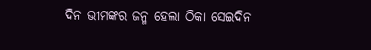ଦିନ ଭୀମଙ୍କର ଜନ୍ମ ହେଲା ଠିକା ସେଇଦିନ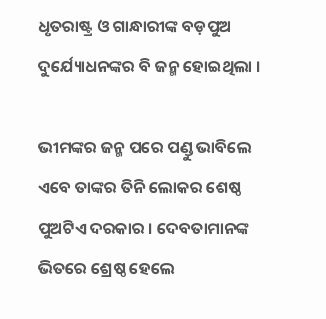ଧୃତରାଷ୍ଟ୍ର ଓ ଗାନ୍ଧାରୀଙ୍କ ବଡ଼ପୁଅ ଦୁର୍ଯ୍ୟୋଧନଙ୍କର ବି ଜନ୍ମ ହୋଇଥିଲା ।

ଭୀମଙ୍କର ଜନ୍ମ ପରେ ପଣ୍ଡୁ ଭାବିଲେ ଏବେ ତାଙ୍କର ତିନି ଲୋକର ଶେଷ୍ଠ ପୁଅଟିଏ ଦରକାର । ଦେବତାମାନଙ୍କ ଭିତରେ ଶ୍ରେଷ୍ଠ ହେଲେ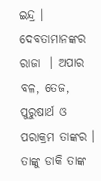ଇନ୍ଦ୍ର । ଦେବତାମାନଙ୍କର ରାଜା  । ଅପାର ବଳ, ତେଜ, ପୁରୁଷାର୍ଥ ଓ ପରାକ୍ରମ ତାଙ୍କର । ତାଙ୍କୁ ଡାକି ତାଙ୍କ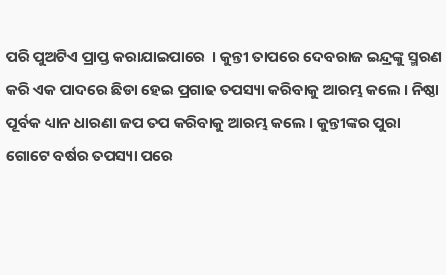ପରି ପୁଅଟିଏ ପ୍ରାପ୍ତ କରାଯାଇପାରେ  । କୁନ୍ତୀ ତାପରେ ଦେବରାଜ ଇନ୍ଦ୍ରଙ୍କୁ ସ୍ମରଣ କରି ଏକ ପାଦରେ ଛିଡା ହେଇ ପ୍ରଗାଢ ତପସ୍ୟା କରିବାକୁ ଆରମ୍ଭ କଲେ । ନିଷ୍ଠା ପୂର୍ବକ ଧ୍ୟାନ ଧାରଣା ଜପ ତପ କରିବାକୁ ଆରମ୍ଭ କଲେ । କୁନ୍ତୀଙ୍କର ପୁରା ଗୋଟେ ବର୍ଷର ତପସ୍ୟା ପରେ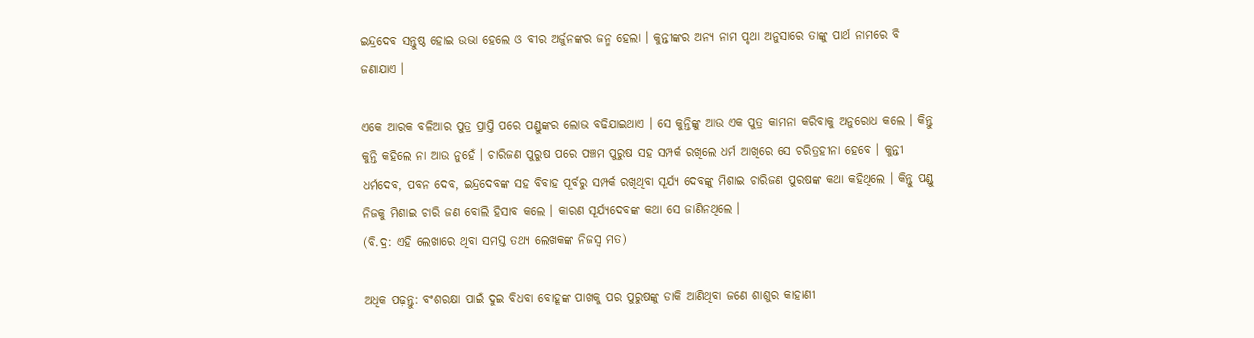ଇନ୍ଦ୍ରଦେବ ସନ୍ତୁଷ୍ଠ ହୋଇ ଉଭା ହେଲେ ଓ ବୀର ଅର୍ଜୁନଙ୍କର ଜନ୍ମ ହେଲା । କୁନ୍ତୀଙ୍କର ଅନ୍ୟ ନାମ ପୃଥା ଅନୁସାରେ ତାଙ୍କୁ ପାର୍ଥ ନାମରେ ବି ଜଣାଯାଏ ।

ଏକେ ଆରକ ବଳିଆର ପୁତ୍ର ପ୍ରାପ୍ତି ପରେ ପଣ୍ଡୁଙ୍କର ଲୋଭ ବଢିଯାଇଥାଏ । ସେ କୁନ୍ତିଙ୍କୁ ଆଉ ଏକ ପୁତ୍ର କାମନା କରିବାକୁ ଅନୁରୋଧ କଲେ । କିନ୍ତୁ କୁନ୍ତି କହିଲେ ନା ଆଉ ନୁହେଁ । ଚାରିଜଣ ପୁରୁଷ ପରେ ପଞ୍ଚମ ପୁରୁଷ ସହ ସମ୍ପର୍କ ରଖିଲେ ଧର୍ମ ଆଖିରେ ସେ ଚରିତ୍ରହୀନା ହେବେ । କୁନ୍ତୀ ଧର୍ମଦେବ, ପବନ ଦେବ, ଇନ୍ଦ୍ରଦେବଙ୍କ ସହ ବିବାହ ପୂର୍ବରୁ ସମ୍ପର୍କ ରଖିଥିବା ସୂର୍ଯ୍ୟ ଦେବଙ୍କୁ ମିଶାଇ ଚାରିଜଣ ପୁରଷଙ୍କ କଥା କହିଥିଲେ । କିନ୍ତୁ ପଣ୍ଡୁ ନିଜକୁ ମିଶାଇ ଚାରି ଜଣ ବୋଲି ହିସାବ କଲେ । କାରଣ ସୂର୍ଯ୍ୟଦେବଙ୍କ କଥା ସେ ଜାଣିନଥିଲେ ।
(ବି.ଦ୍ର: ଏହି ଲେଖାରେ ଥିବା ସମସ୍ତ ତଥ୍ୟ ଲେଖକଙ୍କ ନିଜସ୍ୱ ମତ)

ଅଧିକ ପଢ଼ନ୍ତୁ: ବଂଶରକ୍ଷା ପାଇଁ ଦୁଇ ବିଧବା ବୋହୂଙ୍କ ପାଖକୁ ପର ପୁରୁଷଙ୍କୁ ଡାକି ଆଣିଥିବା ଜଣେ ଶାଶୁର କାହାଣୀ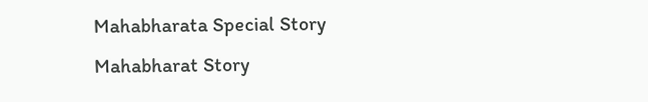Mahabharata Special Story Mahabharat Story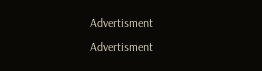Advertisment
Advertisment